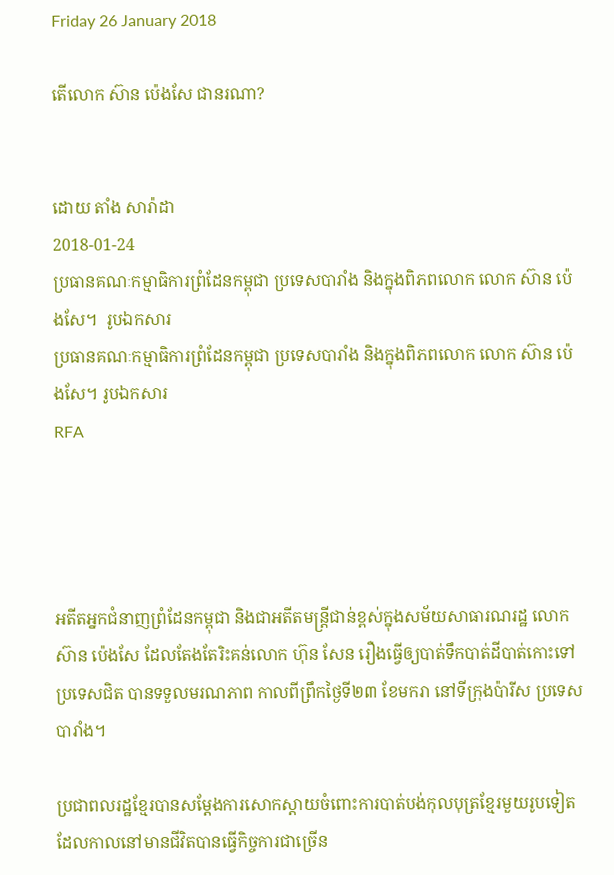Friday 26 January 2018

តើលោក ស៊ាន ប៉េងសែ ជានរណា?


ដោយ តាំង សារ៉ាដា
2018-01-24
ប្រធានគណៈកម្មាធិការព្រំដែនកម្ពុជា ប្រទេសបារាំង និងក្នុងពិភពលោក លោក ស៊ាន ប៉េងសែ។  រូបឯកសារ
ប្រធានគណៈកម្មាធិការព្រំដែនកម្ពុជា ប្រទេសបារាំង និងក្នុងពិភពលោក លោក ស៊ាន ប៉េងសែ។ រូបឯកសារ
RFA




អតីតអ្នកជំនាញព្រំដែនកម្ពុជា និងជាអតីតមន្ត្រីជាន់ខ្ពស់ក្នុងសម័យសាធារណរដ្ឋ លោក ស៊ាន ប៉េងសែ ដែលតែងតែរិះគន់លោក ហ៊ុន សែន រឿងធ្វើឲ្យបាត់ទឹកបាត់ដីបាត់កោះទៅប្រទេសជិត បានទទួលមរណភាព កាលពីព្រឹកថ្ងៃទី២៣ ខែមករា នៅទីក្រុងប៉ារីស ប្រទេសបារាំង។

ប្រជាពលរដ្ឋខ្មែរបានសម្ដែងការសោកស្ដាយចំពោះការបាត់បង់កុលបុត្រខ្មែរមួយរូបទៀត ដែលកាលនៅមានជីវិតបានធ្វើកិច្ចការជាច្រើន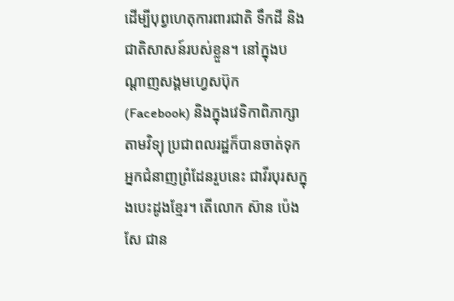ដើម្បីបុព្វហេតុការពារជាតិ ទឹកដី និងជាតិសាសន៍របស់ខ្លួន។ នៅក្នុងបណ្ដាញសង្គមហ្វេសប៊ុក (Facebook) និងក្នុងវេទិកាពិភាក្សាតាមវិទ្យុ ប្រជាពលរដ្ឋក៏បានចាត់ទុកអ្នកជំនាញព្រំដែនរួបនេះ ជាវីរបុរសក្នុងបេះដូងខ្មែរ។ តើលោក ស៊ាន ប៉េងសែ ជាន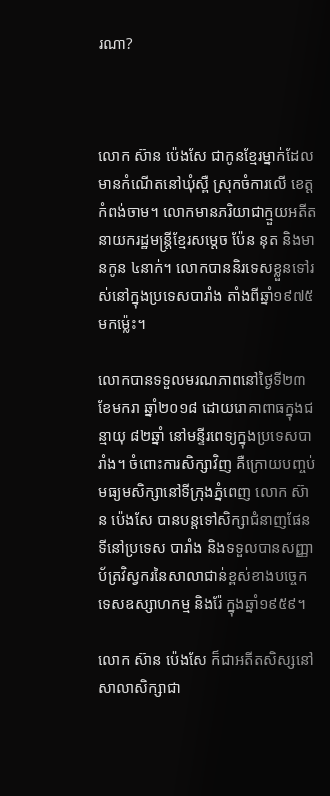រណា?



លោក ស៊ាន ប៉េងសែ ជាកូនខ្មែរម្នាក់ដែលមានកំណើតនៅឃុំស្ពឺ ស្រុកចំការលើ ខេត្តកំពង់ចាម។ លោកមានភរិយាជាក្មួយអតីតនាយករដ្ឋមន្ត្រីខ្មែរសម្ដេច ប៉ែន នុត និងមានកូន ៤នាក់។ លោកបាននិរទេសខ្លួនទៅរស់នៅក្នុងប្រទេសបារាំង តាំងពីឆ្នាំ១៩៧៥ មកម្ល៉េះ។

លោកបានទទួលមរណភាពនៅថ្ងៃទី២៣ ខែមករា ឆ្នាំ២០១៨ ដោយរោគាពាធក្នុងជន្មាយុ ៨២ឆ្នាំ នៅមន្ទីរពេទ្យក្នុងប្រទេសបារាំង។ ចំពោះការសិក្សាវិញ គឺក្រោយបញ្ចប់មធ្យមសិក្សានៅទីក្រុងភ្នំពេញ លោក ស៊ាន ប៉េងសែ បានបន្តទៅសិក្សាជំនាញផែនទីនៅប្រទេស បារាំង និងទទួលបានសញ្ញាប័ត្រវិស្វករនៃសាលាជាន់ខ្ពស់ខាងបច្ចេកទេសឧស្សាហកម្ម និងរ៉ែ ក្នុងឆ្នាំ១៩៥៩។

លោក ស៊ាន ប៉េងសែ ក៏ជាអតីតសិស្សនៅសាលាសិក្សាជា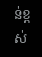ន់ខ្ពស់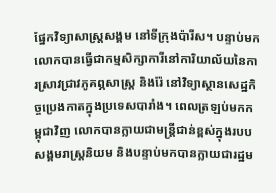ផ្នែកវិទ្យាសាស្ត្រសង្គម នៅទីក្រុងប៉ារីស។ បន្ទាប់មកលោកបានធ្វើជាកម្មសិក្សាការីនៅការិយាល័យនៃការស្រាវជ្រាវភូគព្ភសាស្ត្រ និងរ៉ែ នៅវិទ្យាស្ថានសេដ្ឋកិច្ចប្រេងកាតក្នុងប្រទេសបារាំង។ ពេលត្រឡប់មកកម្ពុជាវិញ លោកបានក្លាយជាមន្ត្រីជាន់ខ្ពស់ក្នុងរបបសង្គមរាស្ត្រនិយម និងបន្ទាប់មកបានក្លាយជារដ្ឋម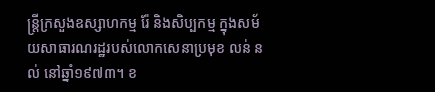ន្ត្រីក្រសួងឧស្សាហកម្ម រ៉ែ និងសិប្បកម្ម ក្នុងសម័យសាធារណរដ្ឋរបស់លោកសេនាប្រមុខ លន់ នល់ នៅឆ្នាំ១៩៧៣។ ខ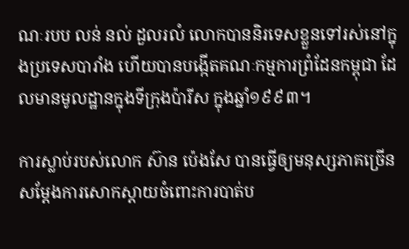ណៈរបប លន់ នល់ ដួលរលំ លោកបាននិរទេសខ្លួនទៅរស់នៅក្នុងប្រទេសបារាំង ហើយបានបង្កើតគណៈកម្មការព្រំដែនកម្ពុជា ដែលមានមូលដ្ឋានក្នុងទីក្រុងប៉ារីស ក្នុងឆ្នាំ១៩៩៣។

ការស្លាប់របស់លោក ស៊ាន ប៉េងសែ បានធ្វើឲ្យមនុស្សភាគច្រើនសម្ដែងការសោកស្ដាយចំពោះការបាត់ប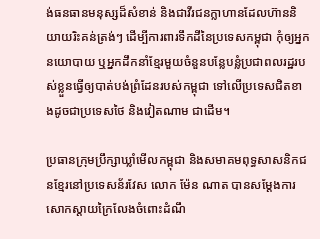ង់ធនធានមនុស្សដ៏សំខាន់ និងជាវីរជនក្លាហានដែលហ៊ាននិយាយរិះគន់ត្រង់ៗ ដើម្បីការពារទឹកដីនៃប្រទេសកម្ពុជា កុំឲ្យអ្នកនយោបាយ ឬអ្នកដឹកនាំខ្មែរមួយចំនួនបន្លែបន្លំប្រជាពលរដ្ឋរបស់ខ្លួនធ្វើឲ្យបាត់បង់ព្រំដែនរបស់កម្ពុជា ទៅលើប្រទេសជិតខាងដូចជាប្រទេសថៃ និងវៀតណាម ជាដើម។

ប្រធានក្រុមប្រឹក្សាឃ្លាំមើលកម្ពុជា និងសមាគមពុទ្ធសាសនិកជនខ្មែរនៅប្រទេសន័រវែស លោក ម៉ែន ណាត បានសម្ដែងការសោកស្ដាយក្រៃលែងចំពោះដំណឹ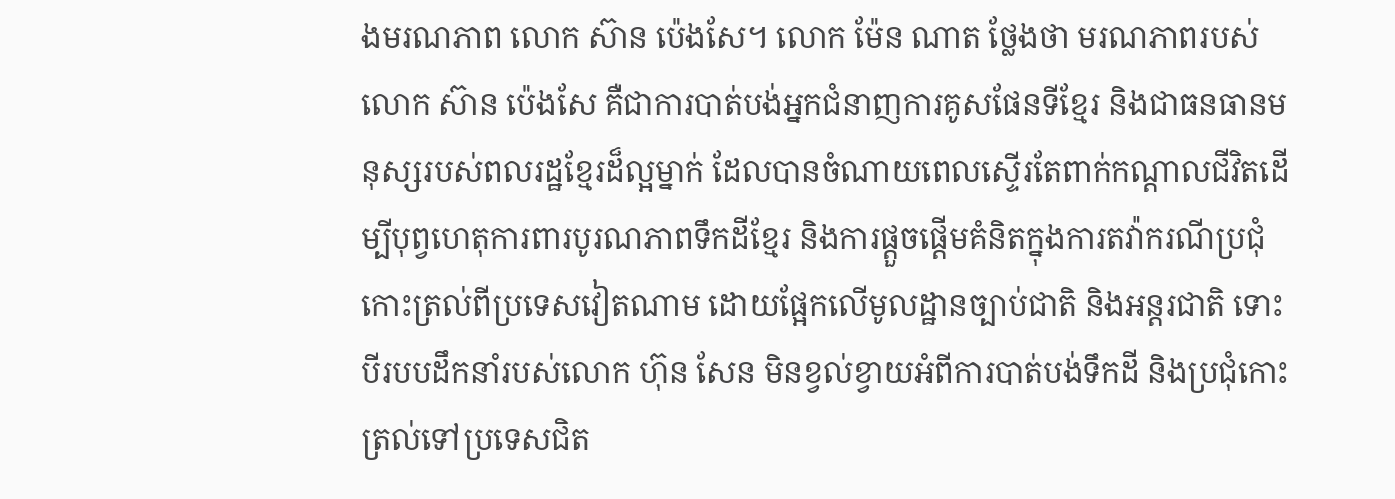ងមរណភាព លោក ស៊ាន ប៉េងសែ។ លោក ម៉ែន ណាត ថ្លែងថា មរណភាពរបស់លោក ស៊ាន ប៉េងសែ គឺជាការបាត់បង់អ្នកជំនាញការគូសផែនទីខ្មែរ និងជាធនធានមនុស្សរបស់ពលរដ្ឋខ្មែរដ៏ល្អម្នាក់ ដែលបានចំណាយពេលស្ទើរតែពាក់កណ្ដាលជីវិតដើម្បីបុព្វហេតុការពារបូរណភាពទឹកដីខ្មែរ និងការផ្ដួចផ្ដើមគំនិតក្នុងការតវ៉ាករណីប្រជុំកោះត្រល់ពីប្រទេសវៀតណាម ដោយផ្អែកលើមូលដ្ឋានច្បាប់ជាតិ និងអន្តរជាតិ ទោះបីរបបដឹកនាំរបស់លោក ហ៊ុន សែន មិនខ្វល់ខ្វាយអំពីការបាត់បង់ទឹកដី និងប្រជុំកោះត្រល់ទៅប្រទេសជិត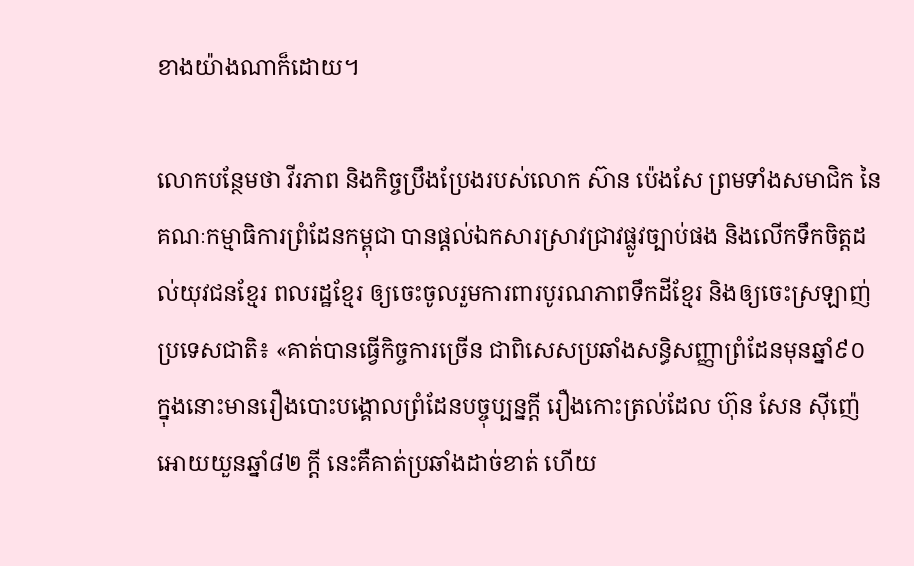ខាងយ៉ាងណាក៏ដោយ។

លោកបន្ថែមថា វីរភាព និងកិច្ចប្រឹងប្រែងរបស់លោក ស៊ាន ប៉េងសែ ព្រមទាំងសមាជិក នៃគណៈកម្មាធិការព្រំដែនកម្ពុជា បានផ្ដល់ឯកសារស្រាវជ្រាវផ្លូវច្បាប់ផង និងលើកទឹកចិត្តដល់យុវជនខ្មែរ ពលរដ្ឋខ្មែរ ឲ្យចេះចូលរួមការពារបូរណភាពទឹកដីខ្មែរ និងឲ្យចេះស្រឡាញ់ប្រទេសជាតិ៖ «គាត់បានធ្វើកិច្ចការច្រើន ជាពិសេសប្រឆាំងសន្ធិសញ្ញាព្រំដែនមុនឆ្នាំ៩០ ក្នុងនោះមានរឿងបោះបង្គោលព្រំដែនបច្ចុប្បន្នក្តី រឿងកោះត្រល់ដែល ហ៊ុន សែន ស៊ីញ៉េអោយយួនឆ្នាំ៨២ ក្ដី នេះគឺគាត់ប្រឆាំងដាច់ខាត់ ហើយ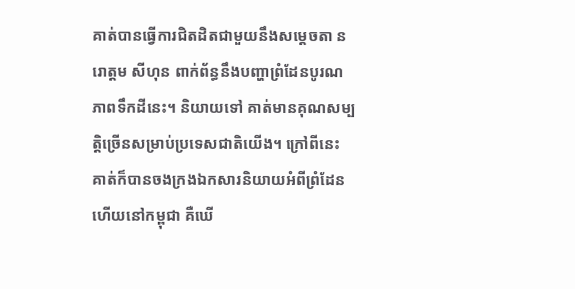គាត់បានធ្វើការជិតដិតជាមួយនឹងសម្ដេចតា នរោត្តម សីហុន ពាក់ព័ន្ធនឹងបញ្ហាព្រំដែនបូរណភាពទឹកដីនេះ។ និយាយទៅ គាត់មានគុណសម្បត្តិច្រើនសម្រាប់ប្រទេសជាតិយើង។ ក្រៅពីនេះ គាត់ក៏បានចងក្រងឯកសារនិយាយអំពីព្រំដែន ហើយនៅកម្ពុជា គឺឃើ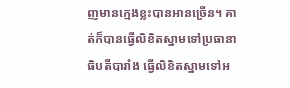ញមានក្មេងខ្លះបានអានច្រើន។ គាត់ក៏បានធ្វើលិខិតស្នាមទៅប្រធានាធិបតីបារាំង ធ្វើលិខិតស្នាមទៅអ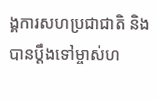ង្គការសហប្រជាជាតិ និងបានប្ដឹងទៅម្ចាស់ហ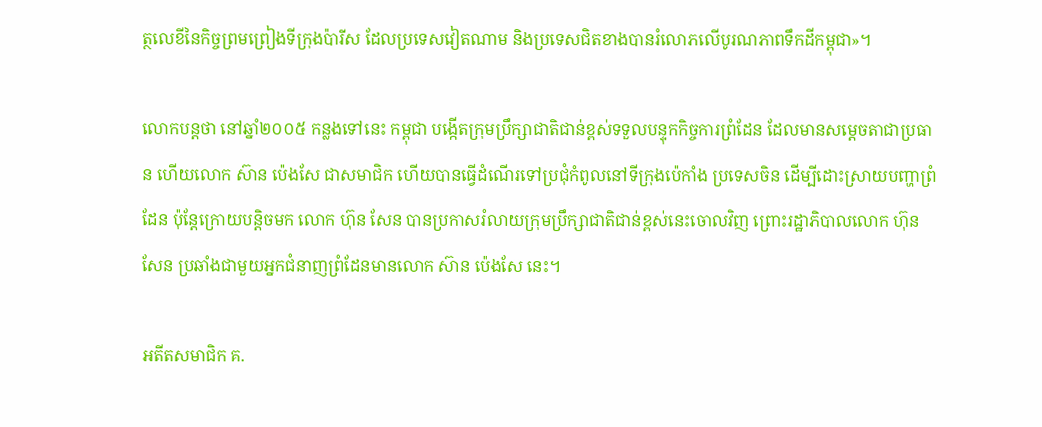ត្ថលេខីនៃកិច្ចព្រមព្រៀងទីក្រុងប៉ារីស ដែលប្រទេសវៀតណាម និងប្រទេសជិតខាងបានរំលោភលើបូរណភាពទឹកដីកម្ពុជា»។

លោកបន្តថា នៅឆ្នាំ២០០៥ កន្លងទៅនេះ កម្ពុជា បង្កើតក្រុមប្រឹក្សាជាតិជាន់ខ្ពស់ទទួលបន្ទុកកិច្ចការព្រំដែន ដែលមានសម្ដេចតាជាប្រធាន ហើយលោក ស៊ាន ប៉េងសែ ជាសមាជិក ហើយបានធ្វើដំណើរទៅប្រជុំកំពូលនៅទីក្រុងប៉េកាំង ប្រទេសចិន ដើម្បីដោះស្រាយបញ្ហាព្រំដែន ប៉ុន្តែក្រោយបន្តិចមក លោក ហ៊ុន សែន បានប្រកាសរំលាយក្រុមប្រឹក្សាជាតិជាន់ខ្ពស់នេះចោលវិញ ព្រោះរដ្ឋាភិបាលលោក ហ៊ុន សែន ប្រឆាំងជាមួយអ្នកជំនាញព្រំដែនមានលោក ស៊ាន ប៉េងសែ នេះ។

អតីតសមាជិក គ.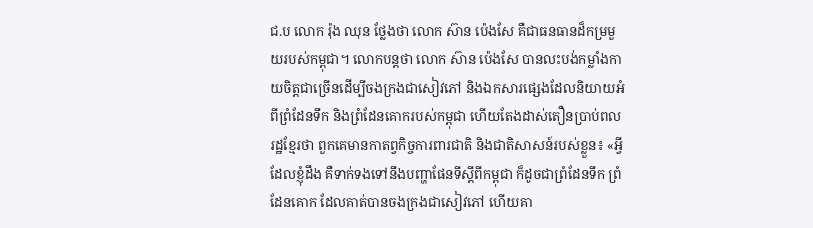ជ.ប លោក រ៉ុង ឈុន ថ្លែងថា លោក ស៊ាន ប៉េងសែ គឺជាធនធានដ៏កម្រមួយរបស់កម្ពុជា។ លោកបន្តថា លោក ស៊ាន ប៉េងសែ បានលះបង់កម្លាំងកាយចិត្តជាច្រើនដើម្បីចងក្រងជាសៀវភៅ និងឯកសារផ្សេងដែលនិយាយអំពីព្រំដែនទឹក និងព្រំដែនគោករបស់កម្ពុជា ហើយតែងដាស់តឿនប្រាប់ពលរដ្ឋខ្មែរថា ពួកគេមានកាតព្វកិច្ចការពារជាតិ និងជាតិសាសន៍របស់ខ្លួន៖ «អ្វីដែលខ្ញុំដឹង គឺទាក់ទងទៅនឹងបញ្ហាផែនទីស្ដីពីកម្ពុជា ក៏ដូចជាព្រំដែនទឹក ព្រំដែនគោក ដែលគាត់បានចងក្រងជាសៀវភៅ ហើយគា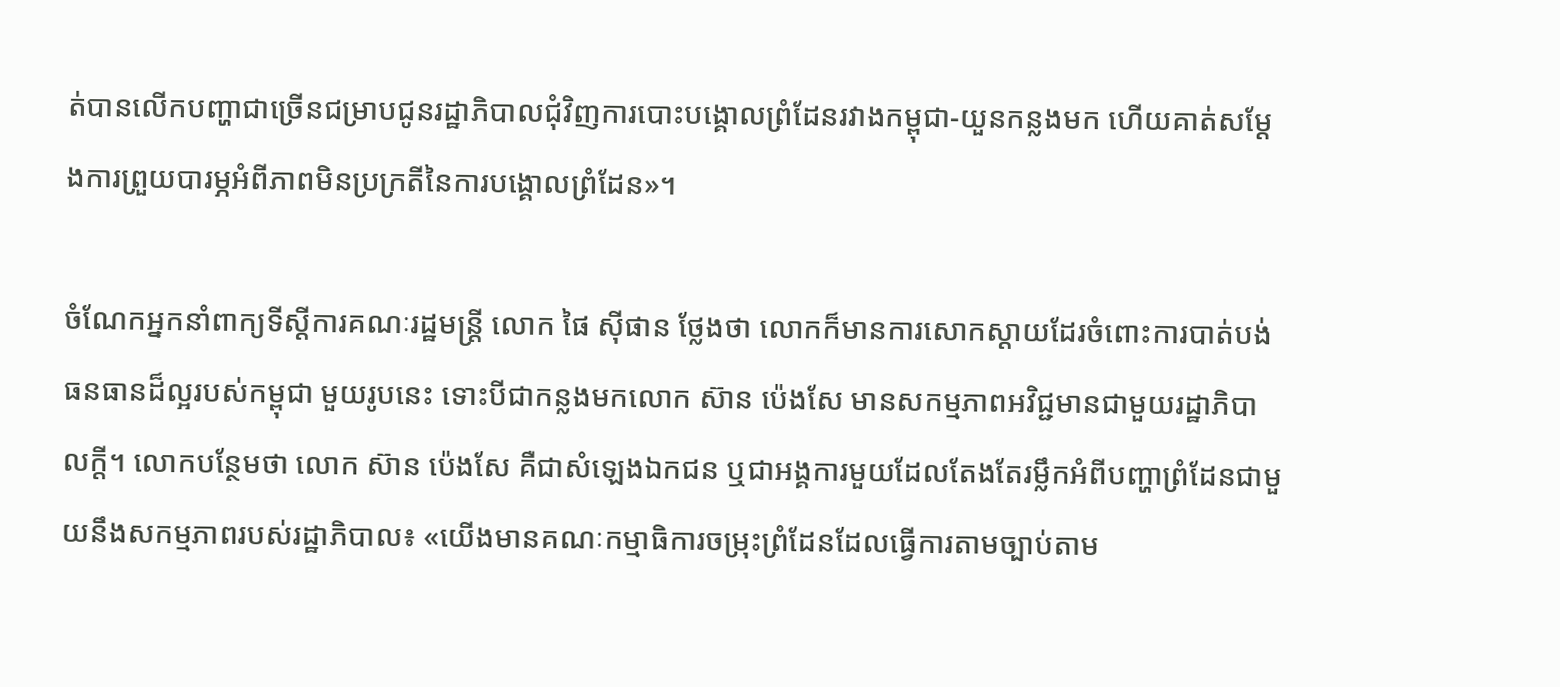ត់បានលើកបញ្ហាជាច្រើនជម្រាបជូនរដ្ឋាភិបាលជុំវិញការបោះបង្គោលព្រំដែនរវាងកម្ពុជា-យួនកន្លងមក ហើយគាត់សម្ដែងការព្រួយបារម្ភអំពីភាពមិនប្រក្រតីនៃការបង្គោលព្រំដែន»។

ចំណែកអ្នកនាំពាក្យទីស្ដីការគណៈរដ្ឋមន្ត្រី លោក ផៃ ស៊ីផាន ថ្លែងថា លោកក៏មានការសោកស្ដាយដែរចំពោះការបាត់បង់ធនធានដ៏ល្អរបស់កម្ពុជា មួយរូបនេះ ទោះបីជាកន្លងមកលោក ស៊ាន ប៉េងសែ មានសកម្មភាពអវិជ្ជមានជាមួយរដ្ឋាភិបាលក្តី។ លោកបន្ថែមថា លោក ស៊ាន ប៉េងសែ គឺជាសំឡេងឯកជន ឬជាអង្គការមួយដែលតែងតែរម្លឹកអំពីបញ្ហាព្រំដែនជាមួយនឹងសកម្មភាពរបស់រដ្ឋាភិបាល៖ «យើងមានគណៈកម្មាធិការចម្រុះព្រំដែនដែលធ្វើការតាមច្បាប់តាម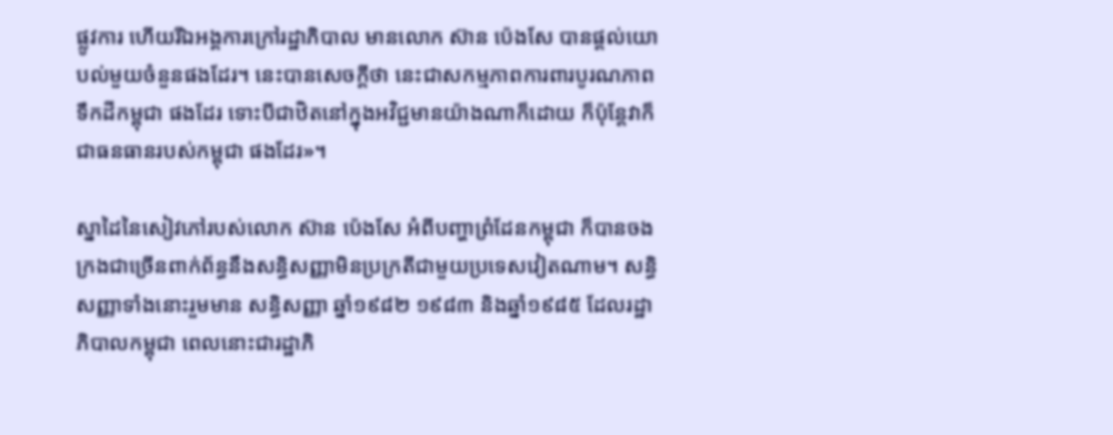ផ្លូវការ ហើយរីឯអង្គការក្រៅរដ្ឋាភិបាល មានលោក ស៊ាន ប៉េងសែ បានផ្ដល់យោបល់មួយចំនួនផងដែរ។ នេះបានសេចក្ដីថា នេះជាសកម្មភាពការពារបូរណភាពទឹកដីកម្ពុជា ផងដែរ ទោះបីជាឋិតនៅក្នុងអវិជ្ជមានយ៉ាងណាក៏ដោយ ក៏ប៉ុន្តែវាក៏ជាធនធានរបស់កម្ពុជា ផងដែរ»។

ស្នាដៃនៃសៀវភៅរបស់លោក ស៊ាន ប៉េងសែ អំពីបញ្ហាព្រំដែនកម្ពុជា ក៏បានចងក្រងជាច្រើនពាក់ព័ន្ធនឹងសន្ធិសញ្ញាមិនប្រក្រតីជាមួយប្រទេសវៀតណាម។ សន្ធិសញ្ញាទាំងនោះរួមមាន សន្ធិសញ្ញា ឆ្នាំ១៩៨២ ១៩៨៣ និងឆ្នាំ១៩៨៥ ដែលរដ្ឋាភិបាលកម្ពុជា ពេលនោះជារដ្ឋាភិ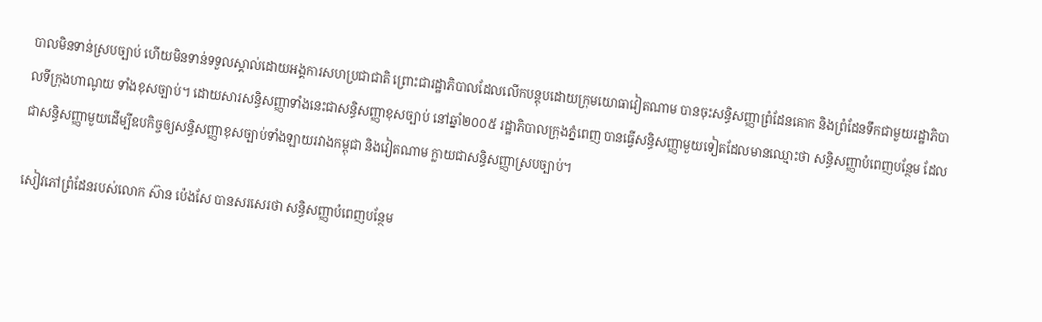បាលមិនទាន់ស្របច្បាប់ ហើយមិនទាន់ទទួលស្គាល់ដោយអង្គការសហប្រជាជាតិ ព្រោះជារដ្ឋាភិបាលដែលលើកបន្តុបដោយក្រុមយោធាវៀតណាម បានចុះសន្ធិសញ្ញាព្រំដែនគោក និងព្រំដែនទឹកជាមួយរដ្ឋាភិបាលទីក្រុងហាណូយ ទាំងខុសច្បាប់។ ដោយសារសន្ធិសញ្ញាទាំងនេះជាសន្ធិសញ្ញាខុសច្បាប់ នៅឆ្នាំ២០០៥ រដ្ឋាភិបាលក្រុងភ្នំពេញ បានធ្វើសន្ធិសញ្ញាមួយទៀតដែលមានឈ្មោះថា សន្ធិសញ្ញាបំពេញបន្ថែម ដែលជាសន្ធិសញ្ញាមួយដើម្បីឧបកិច្ចឲ្យសន្ធិសញ្ញាខុសច្បាប់ទាំងឡាយរវាងកម្ពុជា និងវៀតណាម ក្លាយជាសន្ធិសញ្ញាស្របច្បាប់។

សៀវភៅព្រំដែនរបស់លោក ស៊ាន ប៉េងសែ បានសរសេរថា សន្ធិសញ្ញាបំពេញបន្ថែម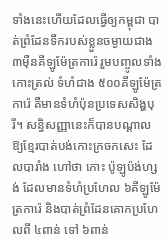ទាំងនេះហើយដែលធ្វើឲ្យកម្ពុជា បាត់ព្រំដែនទឹករបស់ខ្លួនចម្ងាយជាង ៣ម៉ឺនគីឡូម៉ែត្រការ៉េ រួមបញ្ចូលទាំងកោះត្រល់ ទំហំជាង ៥០០គីឡូម៉ែត្រការ៉េ គឺមានទំហំប៉ុនប្រទេសសិង្ហបុរី។ សន្ធិសញ្ញានេះក៏បានបណ្ដាលឱ្យខ្មែរបាត់បង់កោះក្រចកសេះ ដែលបារាំង ហៅថា កោះ ប៉ូឡូប៉ង់ហ្សង់ ដែលមានទំហំប្រហែល ៦គីឡូម៉ែត្រការ៉េ និងបាត់ព្រំដែនគោកប្រហែលពី ៤ពាន់ ទៅ ៦ពាន់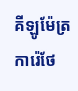គីឡូម៉ែត្រការ៉េថែ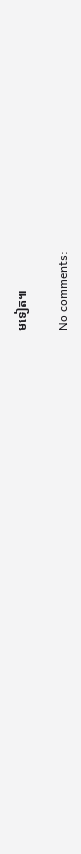មទៀត៕

No comments: